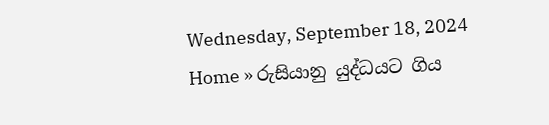Wednesday, September 18, 2024
Home » රුසියානු යුද්ධයට ගිය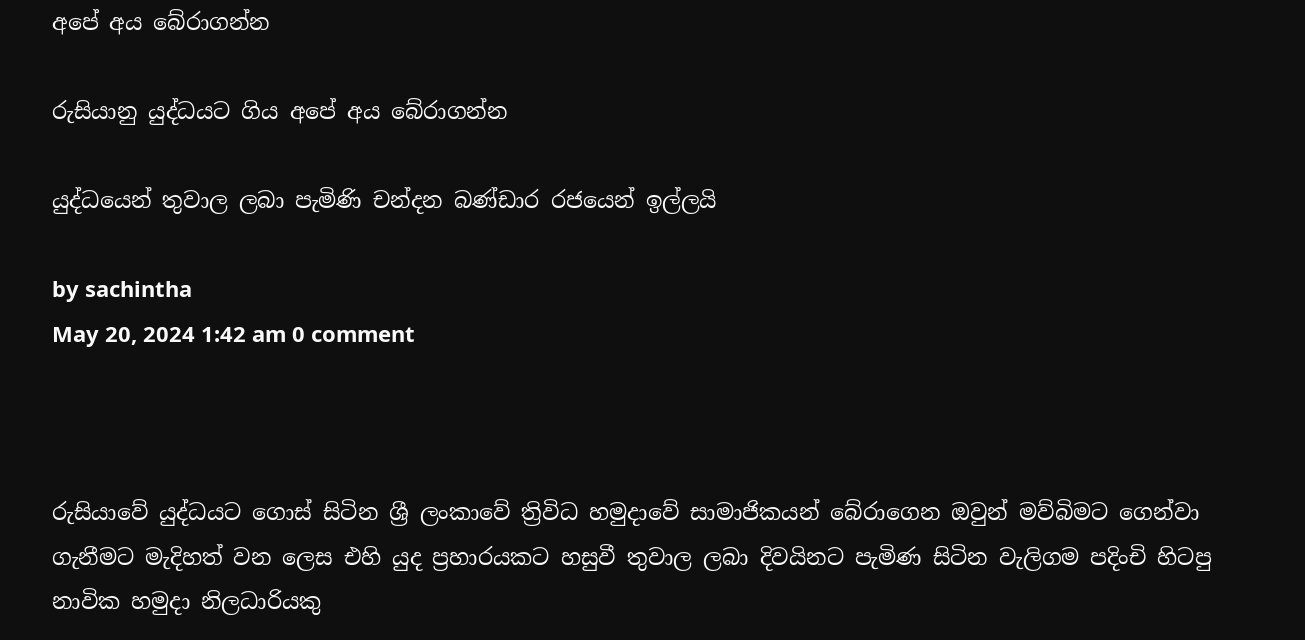අපේ අය බේරාගන්න

රුසියානු යුද්ධයට ගිය අපේ අය බේරාගන්න

යුද්ධයෙන් තුවාල ලබා පැමිණි චන්දන බණ්ඩාර රජයෙන් ඉල්ලයි

by sachintha
May 20, 2024 1:42 am 0 comment



රුසියාවේ යුද්ධයට ගොස් සිටින ශ්‍රී ලංකාවේ ත්‍රිවිධ හමුදාවේ සාමාජිකයන් බේරාගෙන ඔවුන් මව්බිමට ගෙන්වා ගැනීමට මැදිහත් වන ලෙස එහි යුද ප්‍රහාරයකට හසුවී තුවාල ලබා දිවයිනට පැමිණ සිටින වැලිගම පදිංචි හිටපු නාවික හමුදා නිලධාරියකු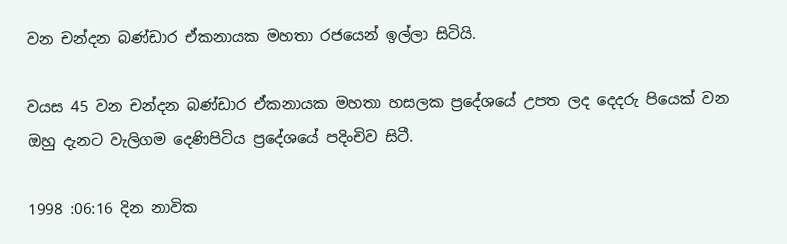වන චන්දන බණ්ඩාර ඒකනායක මහතා රජයෙන් ඉල්ලා සිටියි.

වයස 45 වන චන්දන බණ්ඩාර ඒකනායක මහතා හසලක ප්‍රදේශයේ උපත ලද දෙදරු පියෙක් වන ඔහු දැනට වැලිගම දෙණිපිටිය ප්‍රදේශයේ පදිංචිව සිටී.

1998 :06:16 දින නාවික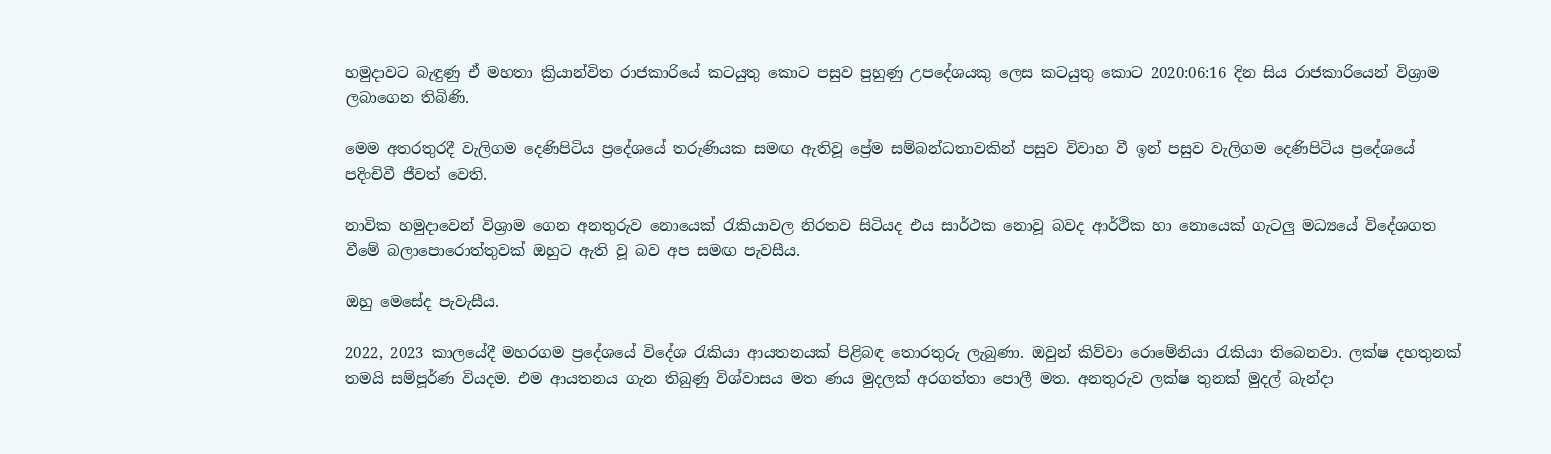හමුදාවට බැඳුණු ඒ මහතා ක්‍රියාන්විත රාජකාරියේ කටයුතු කොට පසුව පුහුණු උපදේශයකු ලෙස කටයුතු කොට 2020:06:16 දින සිය රාජකාරියෙන් විශ්‍රාම ලබාගෙන තිබිණි.

මෙම අතරතුරදී වැලිගම දෙණිපිටිය ප්‍රදේශයේ තරුණියක සමඟ ඇතිවූ ප්‍රේම සම්බන්ධතාවකින් පසුව විවාහ වී ඉන් පසුව වැලිගම දෙණිපිටිය ප්‍රදේශයේ පදිංචිවී ජීවත් වෙති.

නාවික හමුදාවෙන් විශ්‍රාම ගෙන අනතුරුව නොයෙක් රැකියාවල නිරතව සිටියද එය සාර්ථක නොවූ බවද ආර්ථික හා නොයෙක් ගැටලු මධ්‍යයේ විදේශගත වීමේ බලාපොරොත්තුවක් ඔහුට ඇති වූ බව අප සමඟ පැවසීය.

ඔහු මෙසේද පැවැසීය.

2022, 2023 කාලයේදී මහරගම ප්‍රදේශයේ විදේශ රැකියා ආයතනයක් පිළිබඳ තොරතුරු ලැබුණා. ඔවුන් කිව්වා රොමේනියා රැකියා තිබෙනවා. ලක්ෂ දහතුනක් තමයි සම්පූර්ණ වියදම. එම ආයතනය ගැන තිබුණු විශ්වාසය මත ණය මුදලක් අරගත්තා පොලී මත. අනතුරුව ලක්ෂ තුනක් මුදල් බැන්දා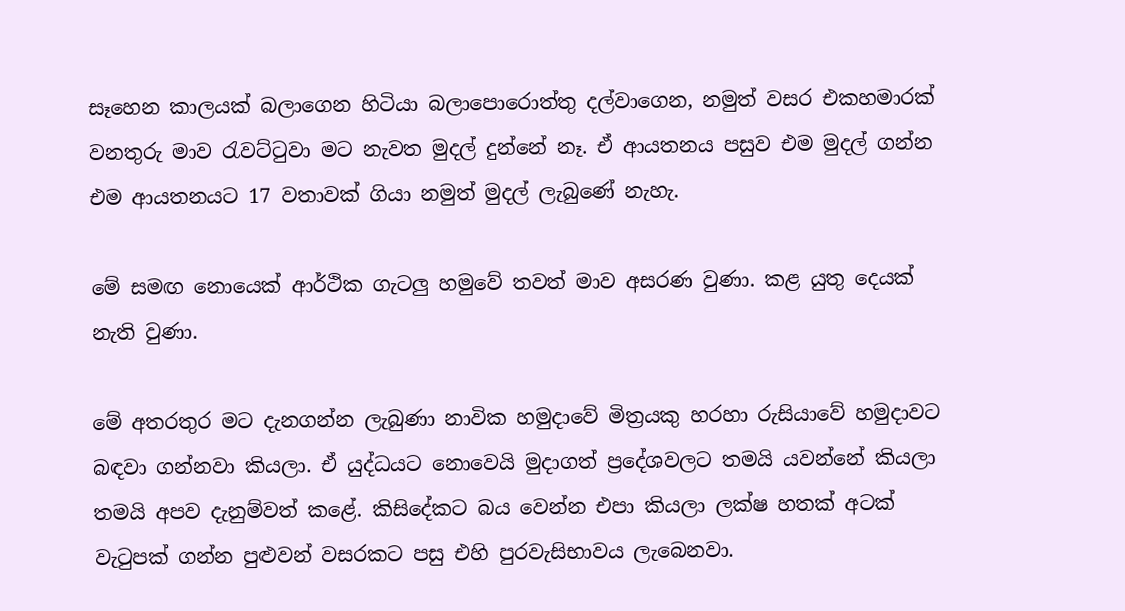සෑහෙන කාලයක් බලාගෙන හිටියා බලාපොරොත්තු දල්වාගෙන, නමුත් වසර එකහමාරක් වනතුරු මාව රැවට්ටුවා මට නැවත මුදල් දුන්නේ නෑ. ඒ ආයතනය පසුව එම මුදල් ගන්න එම ආයතනයට 17 වතාවක් ගියා නමුත් මුදල් ලැබුණේ නැහැ.

මේ සමඟ නොයෙක් ආර්ථික ගැටලු හමුවේ තවත් මාව අසරණ වුණා. කළ යුතු දෙයක් නැති වුණා.

මේ අතරතුර මට දැනගන්න ලැබුණා නාවික හමුදාවේ මිත්‍රයකු හරහා රුසියාවේ හමුදාවට බඳවා ගන්නවා කියලා. ඒ යුද්ධයට නොවෙයි මුදාගත් ප්‍රදේශවලට තමයි යවන්නේ කියලා තමයි අපව දැනුම්වත් කළේ. කිසිදේකට බය වෙන්න එපා කියලා ලක්ෂ හතක් අටක් වැටුපක් ගන්න පුළුවන් වසරකට පසු එහි පුරවැසිභාවය ලැබෙනවා.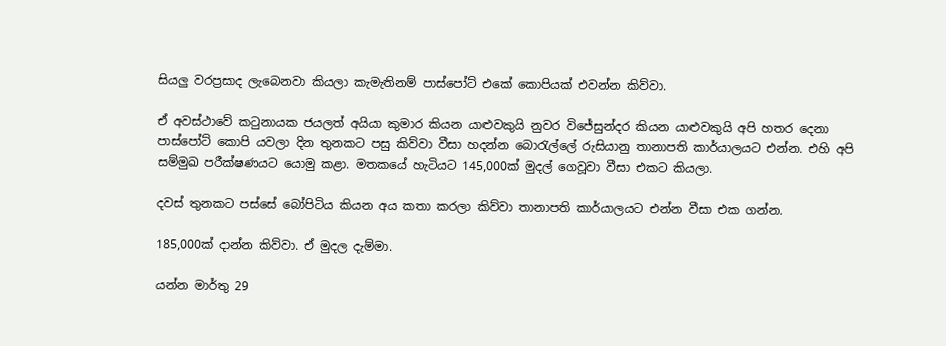සියලු වරප්‍රසාද ලැබෙනවා කියලා කැමැතිනම් පාස්පෝට් එකේ කොපියක් එවන්න කිව්වා.

ඒ අවස්ථාවේ කටුනායක ජයලත් අයියා කුමාර කියන යාළුවකුයි නුවර විජේසුන්දර කියන යාළුවකුයි අපි හතර දෙනා පාස්පෝට් කොපි යවලා දින තුනකට පසු කිව්වා වීසා හදන්න බොරැල්ලේ රුසියානු තානාපති කාර්යාලයට එන්න. එහි අපි සම්මුඛ පරීක්ෂණයට යොමු කළා. මතකයේ හැටියට 145,000ක් මුදල් ගෙවූවා වීසා එකට කියලා.

දවස් තුනකට පස්සේ බෝපිටිය කියන අය කතා කරලා කිව්වා තානාපති කාර්යාලයට එන්න වීසා එක ගන්න.

185,000ක් දාන්න කිව්වා. ඒ මුදල දැම්මා.

යන්න මාර්තු 29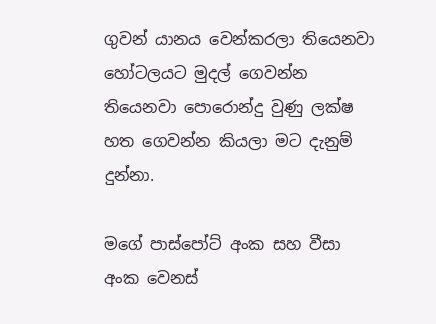ගුවන් යානය වෙන්කරලා තියෙනවා හෝටලයට මුදල් ගෙවන්න තියෙනවා පොරොන්දු වුණු ලක්ෂ හත ගෙවන්න කියලා මට දැනුම් දුන්නා.

මගේ පාස්පෝට් අංක සහ වීසා අංක වෙනස්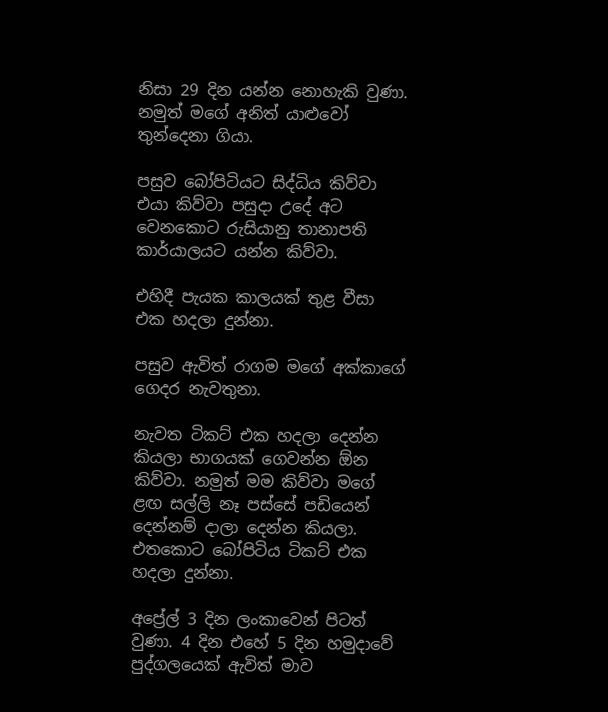නිසා 29 දින යන්න නොහැකි වුණා. නමුත් මගේ අනිත් යාළුවෝ තුන්දෙනා ගියා.

පසුව බෝපිටියට සිද්ධිය කිව්වා එයා කිව්වා පසුදා උදේ අට වෙනකොට රුසියානු තානාපති කාර්යාලයට යන්න කිව්වා.

එහිදී පැයක කාලයක් තුළ වීසා එක හදලා දුන්නා.

පසුව ඇවිත් රාගම මගේ අක්කාගේ ගෙදර නැවතුනා.

නැවත ටිකට් එක හදලා දෙන්න කියලා භාගයක් ගෙවන්න ඕන කිව්වා. නමුත් මම කිව්වා මගේ ළඟ සල්ලි නෑ පස්සේ පඩියෙන් දෙන්නම් දාලා දෙන්න කියලා. එතකොට බෝපිටිය ටිකට් එක හදලා දුන්නා.

අප්‍රේල් 3 දින ලංකාවෙන් පිටත් වුණා. 4 දින එහේ 5 දින හමුදාවේ පුද්ගලයෙක් ඇවිත් මාව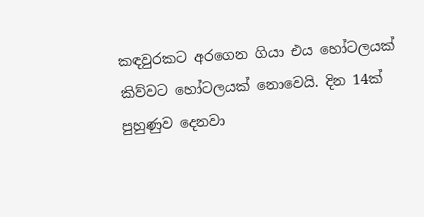කඳවුරකට අරගෙන ගියා එය හෝටලයක් කිව්වට හෝටලයක් නොවෙයි. දින 14ක් පුහුණුව දෙනවා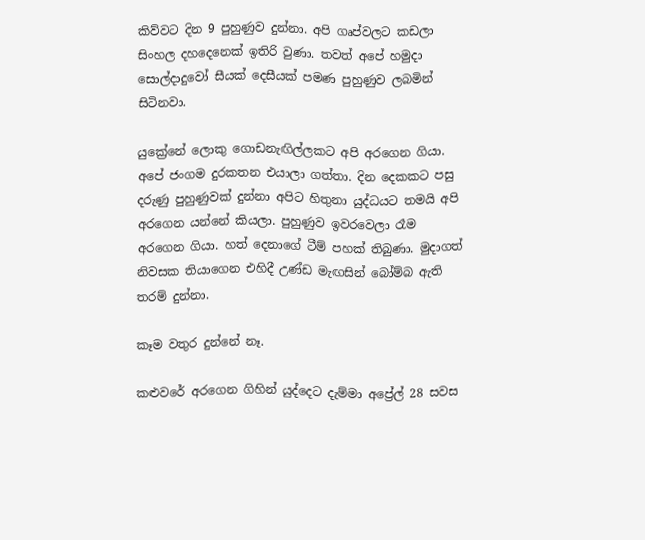කිව්වට දින 9 පුහුණුව දුන්නා. අපි ගෘප්වලට කඩලා සිංහල දහදෙනෙක් ඉතිරි වුණා. තවත් අපේ හමුදා සොල්දාදුවෝ සීයක් දෙසීයක් පමණ පුහුණුව ලබමින් සිටිනවා.

යුක්‍රේනේ ලොකු ගොඩනැඟිල්ලකට අපි අරගෙන ගියා. අපේ ජංගම දුරකතන එයාලා ගත්තා. දින දෙකකට පසු දරුණු පුහුණුවක් දුන්නා අපිට හිතුනා යුද්ධයට තමයි අපි අරගෙන යන්නේ කියලා. පුහුණුව ඉවරවෙලා රෑම අරගෙන ගියා. හත් දෙනාගේ ටීම් පහක් තිබුණා. මුදාගත් නිවසක තියාගෙන එහිදී උණ්ඩ මැඟසින් බෝම්බ ඇති තරම් දුන්නා.

කෑම වතුර දුන්නේ නෑ.

කළුවරේ අරගෙන ගිහින් යුද්දෙට දැම්මා අප්‍රේල් 28 සවස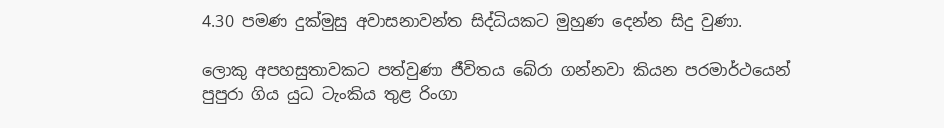4.30 පමණ දුක්මුසු අවාසනාවන්ත සිද්ධියකට මුහුණ දෙන්න සිදු වුණා.

ලොකු අපහසුතාවකට පත්වුණා ජීවිතය බේරා ගන්නවා කියන පරමාර්ථයෙන් පුපුරා ගිය යුධ ටැංකිය තුළ රිංගා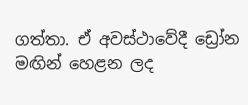ගත්තා. ඒ අවස්ථාවේදී ඩ්‍රෝන මඟින් හෙළන ලද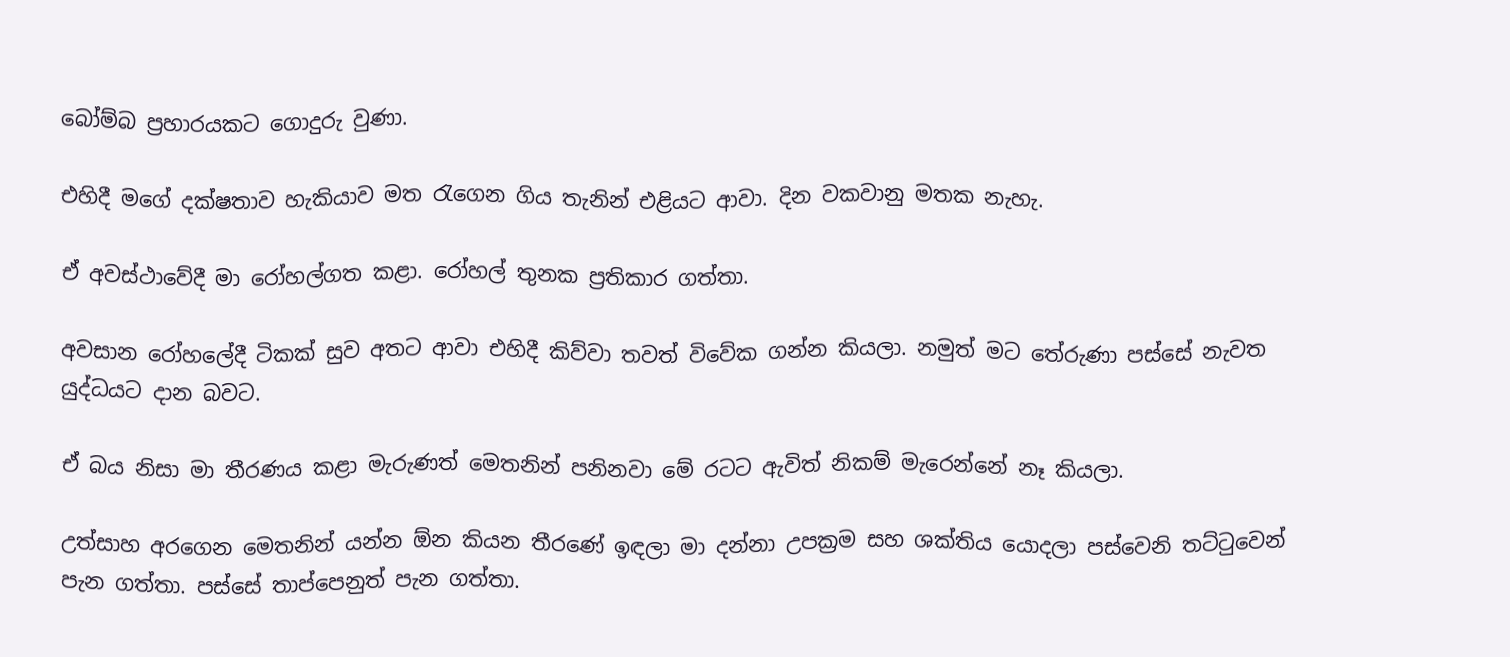බෝම්බ ප්‍රහාරයකට ගොදුරු වුණා.

එහිදී මගේ දක්ෂතාව හැකියාව මත රැගෙන ගිය තැනින් එළියට ආවා. දින වකවානු මතක නැහැ.

ඒ අවස්ථාවේදී මා රෝහල්ගත කළා. රෝහල් තුනක ප්‍රතිකාර ගත්තා.

අවසාන රෝහලේදී ටිකක් සුව අතට ආවා එහිදී කිව්වා තවත් විවේක ගන්න කියලා. නමුත් මට තේරුණා පස්සේ නැවත යුද්ධයට දාන බවට.

ඒ බය නිසා මා තීරණය කළා මැරුණත් මෙතනින් පනිනවා මේ රටට ඇවිත් නිකම් මැරෙන්නේ නෑ කියලා.

උත්සාහ අරගෙන මෙතනින් යන්න ඕන කියන තීරණේ ඉඳලා මා දන්නා උපක්‍රම සහ ශක්තිය යොදලා පස්වෙනි තට්ටුවෙන් පැන ගත්තා. පස්සේ තාප්පෙනුත් පැන ගත්තා.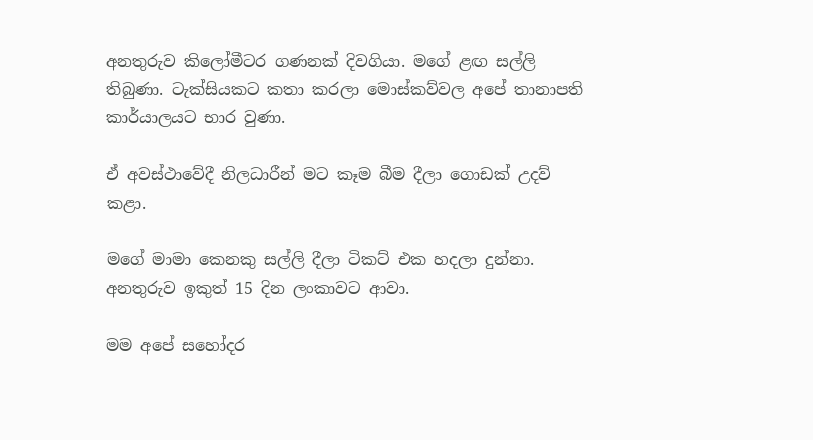අනතුරුව කිලෝමීටර ගණනක් දිවගියා. මගේ ළඟ සල්ලි තිබුණා. ටැක්සියකට කතා කරලා මොස්කව්වල අපේ තානාපති කාර්යාලයට භාර වුණා.

ඒ අවස්ථාවේදී නිලධාරීන් මට කෑම බීම දීලා ගොඩක් උදව් කළා.

මගේ මාමා කෙනකු සල්ලි දීලා ටිකට් එක හදලා දුන්නා. අනතුරුව ඉකුත් 15 දින ලංකාවට ආවා.

මම අපේ සහෝදර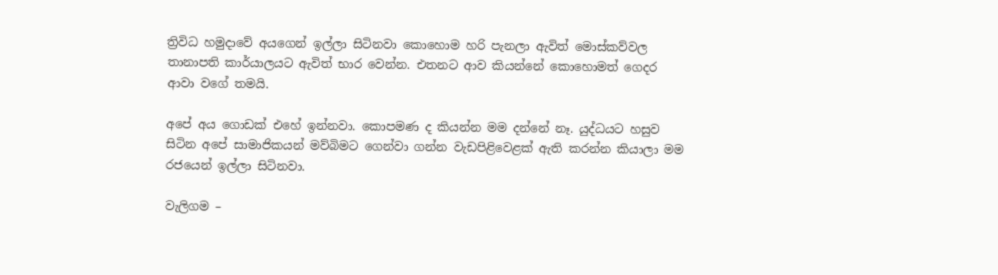ත්‍රිවිධ හමුදාවේ අයගෙන් ඉල්ලා සිටිනවා කොහොම හරි පැනලා ඇවිත් මොස්කව්වල තානාපති කාර්යාලයට ඇවිත් භාර වෙන්න. එතනට ආව කියන්නේ කොහොමත් ගෙදර ආවා වගේ තමයි.

අපේ අය ගොඩක් එහේ ඉන්නවා. කොපමණ ද කියන්න මම දන්නේ නෑ. යුද්ධයට හසුව සිටින අපේ සාමාජිකයන් මව්බිමට ගෙන්වා ගන්න වැඩපිළිවෙළක් ඇති කරන්න කියාලා මම රජයෙන් ඉල්ලා සිටිනවා.

වැලිගම –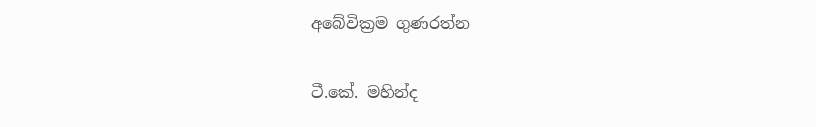අබේවික්‍රම ගුණරත්න

ටී.කේ. මහින්ද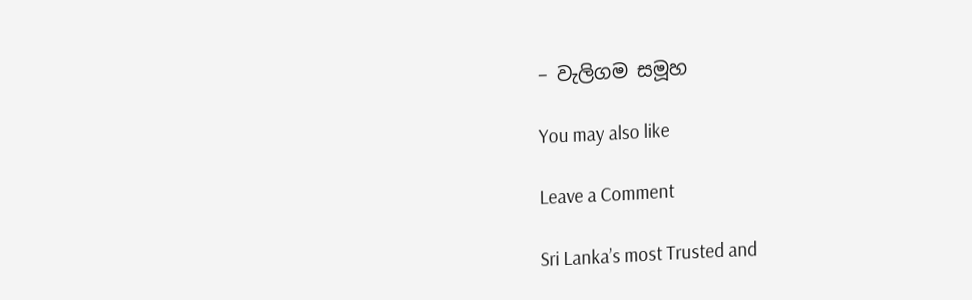– වැලිගම සමූහ

You may also like

Leave a Comment

Sri Lanka’s most Trusted and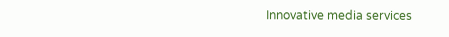Innovative media services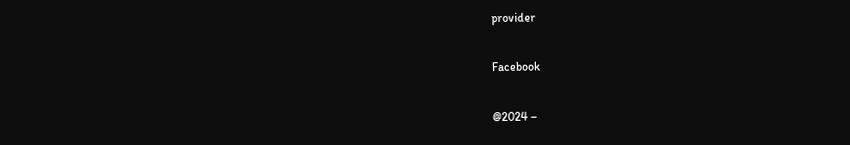provider

Facebook

@2024 –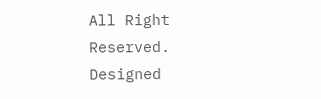All Right Reserved. Designed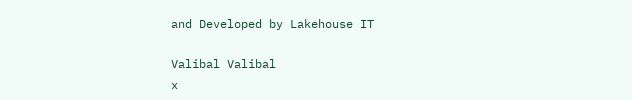and Developed by Lakehouse IT

Valibal Valibal
x